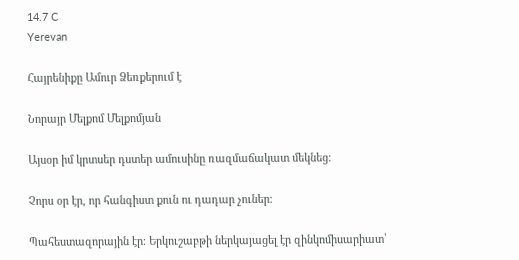14.7 C
Yerevan

Հայրենիքը Ամուր Ձեռքերում է

Նորայր Մելքոմ Մելքոմյան

Այսօր իմ կրտսեր դստեր ամուսինը ռազմաճակատ մեկնեց։

Չորս օր էր, որ հանգիստ քուն ու դադար չուներ։

Պահեստազորային էր։ Երկուշաբթի ներկայացել էր զինկոմիսարիատ՝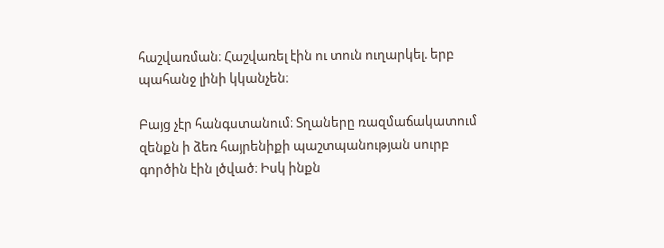հաշվառման։ Հաշվառել էին ու տուն ուղարկել. երբ պահանջ լինի կկանչեն։

Բայց չէր հանգստանում։ Տղաները ռազմաճակատում զենքն ի ձեռ հայրենիքի պաշտպանության սուրբ գործին էին լծված։ Իսկ ինքն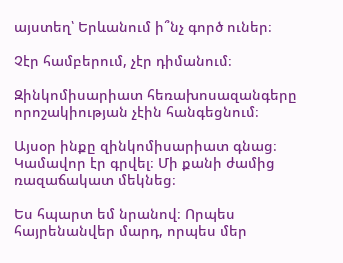այստեղ՝ Երևանում ի՞նչ գործ ուներ։

Չէր համբերում, չէր դիմանում։

Զինկոմիսարիատ հեռախոսազանգերը որոշակիության չէին հանգեցնում։

Այսօր ինքը զինկոմիսարիատ գնաց։ Կամավոր էր գրվել։ Մի քանի ժամից ռազաճակատ մեկնեց։

Ես հպարտ եմ նրանով։ Որպես հայրենանվեր մարդ, որպես մեր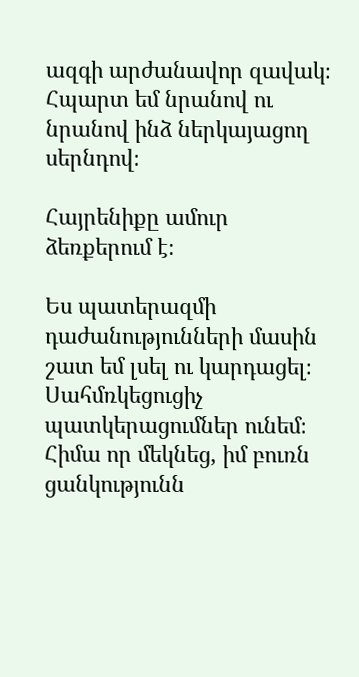ազգի արժանավոր զավակ։ Հպարտ եմ նրանով ու նրանով ինձ ներկայացող սերնդով։

Հայրենիքը ամուր ձեռքերում է։

Ես պատերազմի դաժանությունների մասին շատ եմ լսել ու կարդացել։ Սահմռկեցուցիչ պատկերացումներ ունեմ։ Հիմա որ մեկնեց, իմ բուռն ցանկությունն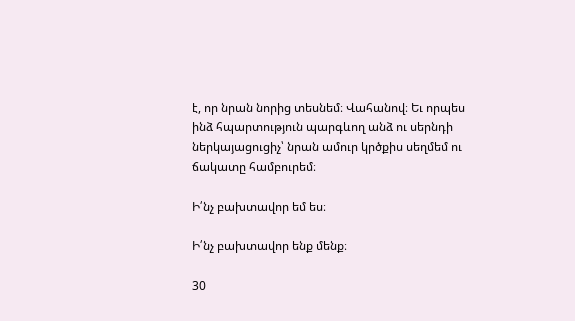է, որ նրան նորից տեսնեմ։ Վահանով։ Եւ որպես ինձ հպարտություն պարգևող անձ ու սերնդի ներկայացուցիչ՝ նրան ամուր կրծքիս սեղմեմ ու ճակատը համբուրեմ։

Ի՛նչ բախտավոր եմ ես։

Ի՛նչ բախտավոր ենք մենք։

30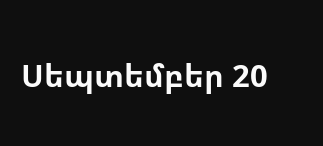Սեպտեմբեր 20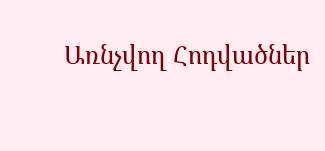Առնչվող Հոդվածներ